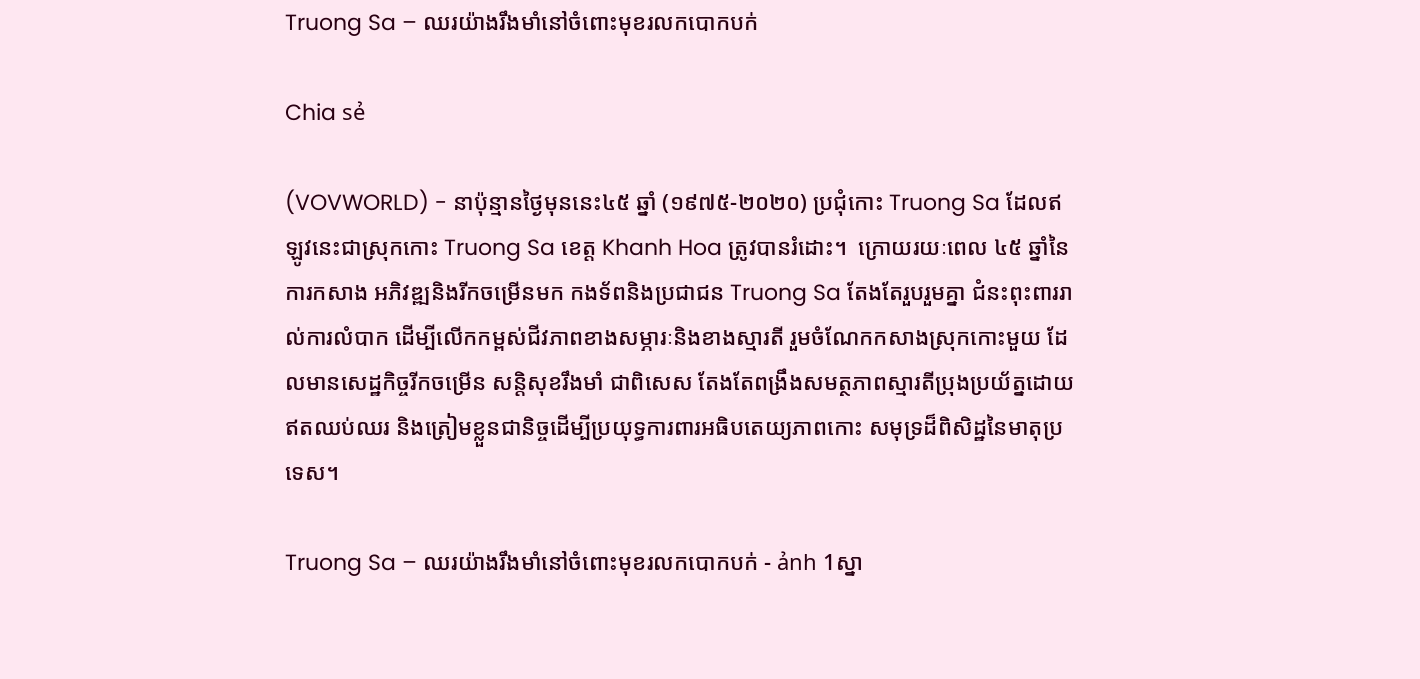Truong Sa – ឈរយ៉ាងរឹងមាំនៅចំពោះមុខរលកបោកបក់

Chia sẻ

(VOVWORLD) - នាប៉ុន្មានថ្ងៃមុននេះ៤៥ ឆ្នាំ (១៩៧៥-២០២០) ប្រជុំកោះ Truong Sa ដែលឥឡូវនេះជាស្រុកកោះ Truong Sa ខេត្ត Khanh Hoa ត្រូវបានរំដោះ។  ក្រោយរយៈពេល ៤៥ ឆ្នាំនៃការកសាង អភិវឌ្ឍនិងរីកចម្រើនមក កងទ័ពនិងប្រជាជន Truong Sa តែងតែរួបរួមគ្នា ជំនះពុះពាររាល់ការលំបាក ដើម្បីលើកកម្ពស់ជីវភាពខាងសម្ភារៈនិងខាងស្មារតី រួមចំណែកកសាងស្រុកកោះមួយ ដែលមានសេដ្ឋកិច្ចរីកចម្រើន សន្តិសុខរឹងមាំ ជាពិសេស តែងតែពង្រឹងសមត្ថភាពស្មារតីប្រុងប្រយ័ត្នដោយឥតឈប់ឈរ និងត្រៀមខ្លួនជានិច្ចដើម្បីប្រយុទ្ធការពារអធិបតេយ្យភាពកោះ សមុទ្រដ៏ពិសិដ្ឋនៃមាតុប្រទេស។

Truong Sa – ឈរយ៉ាងរឹងមាំនៅចំពោះមុខរលកបោកបក់ - ảnh 1ស្នា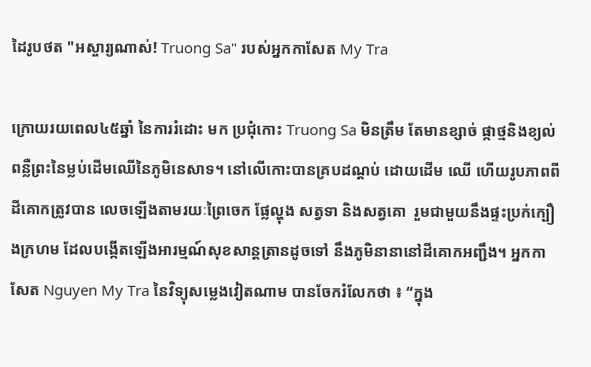ដៃរូបថត "អស្ចារ្យណាស់! Truong Sa" របស់អ្នកកាសែត My Tra

ក្រោយរយពេល៤៥ឆ្នាំ នៃការរំដោះ មក ប្រជុំកោះ Truong Sa មិនត្រឹម តែមានខ្សាច់ ផ្កាថ្មនិងខ្យល់ ពន្លឺព្រះនៃម្លប់ដើមឈើនៃភូមិនេសាទ។ នៅលើកោះបានគ្របដណ្ដប់ ដោយដើម ឈើ ហើយរូបភាពពីដីគោកត្រូវបាន លេចឡើងតាមរយៈព្រៃចេក ផ្លែល្ហុង សត្វទា និងសត្វគោ  រួមជាមួយនឹងផ្ទះប្រក់ក្បឿងក្រហម ដែលបង្កើតឡើងអារម្មណ៍សុខសាន្តត្រានដូចទៅ នឹងភូមិនានានៅដីគោកអញ្ជឹង។ អ្នកកាសែត Nguyen My Tra នៃវិទ្យុសម្លេងវៀតណាម បានចែករំលែកថា ៖ “ក្នុង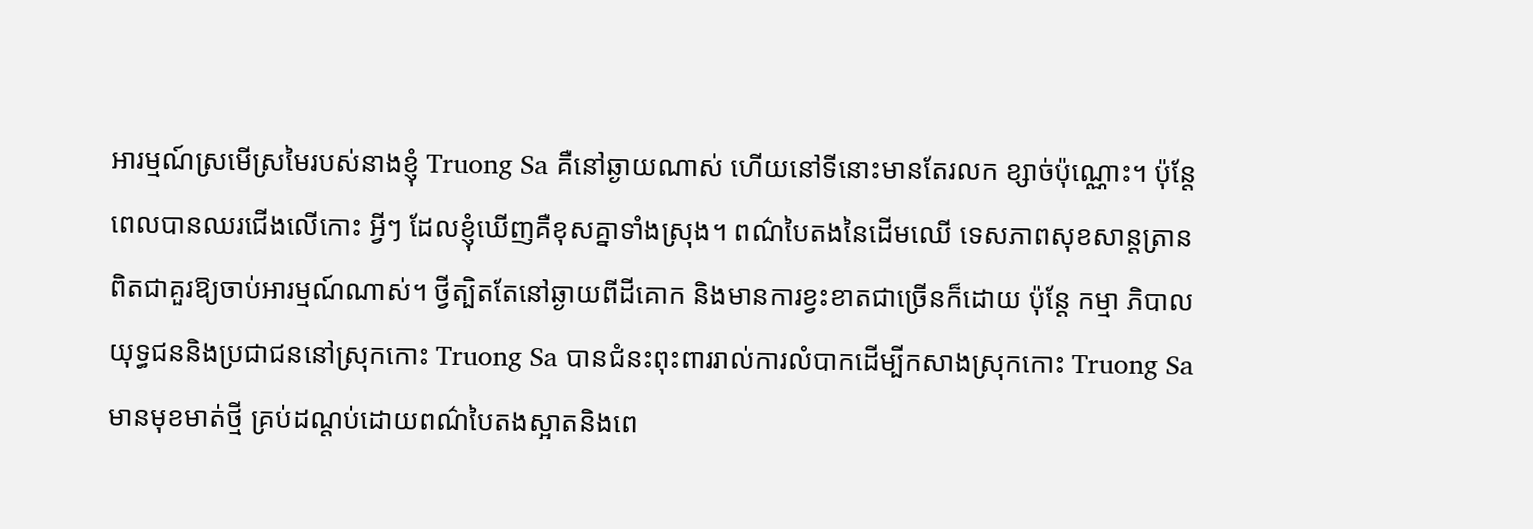អារម្មណ៍ស្រមើស្រមៃរបស់នាងខ្ញុំ Truong Sa គឺនៅឆ្ងាយណាស់ ហើយនៅទីនោះមានតែរលក ខ្សាច់ប៉ុណ្ណោះ។ ប៉ុន្តែ ពេលបានឈរជើងលើកោះ អ្វីៗ ដែលខ្ញុំឃើញគឺខុសគ្នាទាំងស្រុង។ ពណ៌បៃតងនៃដើមឈើ ទេសភាពសុខសាន្តត្រាន ពិតជាគួរឱ្យចាប់អារម្មណ៍ណាស់។ ថ្វីត្បិតតែនៅឆ្ងាយពីដីគោក និងមានការខ្វះខាតជាច្រើនក៏ដោយ ប៉ុន្តែ កម្មា ភិបាល យុទ្ធជននិងប្រជាជននៅស្រុកកោះ Truong Sa បានជំនះពុះពាររាល់ការលំបាកដើម្បីកសាងស្រុកកោះ Truong Sa មានមុខមាត់ថ្មី គ្រប់ដណ្តប់ដោយពណ៌បៃតងស្អាតនិងពេ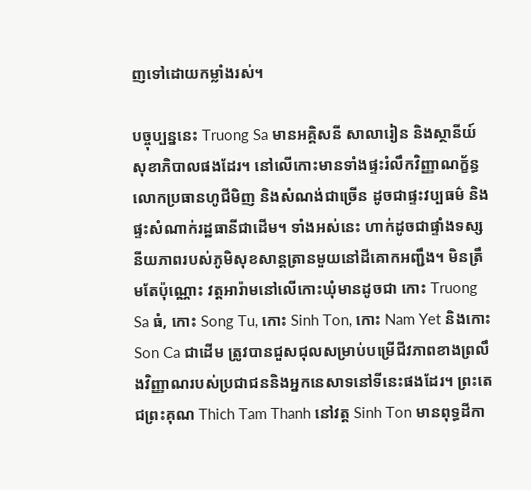ញទៅដោយកម្លាំងរស់។

បច្ចុប្បន្ននេះ Truong Sa មានអគ្គិសនី សាលារៀន និងស្ថានីយ៍សុខាភិបាលផងដែរ។ នៅលើកោះមានទាំងផ្ទះរំលឹកវិញ្ញាណក្ខ័ន្ធលោកប្រធានហូជីមិញ និងសំណង់ជាច្រើន ដូចជាផ្ទះវប្បធម៌ និងផ្ទះសំណាក់រដ្ឋធានីជាដើម។ ទាំងអស់នេះ ហាក់ដូចជាផ្ទាំងទស្សនីយភាពរបស់ភូមិសុខសាន្តត្រានមួយនៅដីគោកអញ្ជឹង។ មិនត្រឹមតែប៉ុណ្ណោះ វត្តអារ៉ាមនៅលើកោះឃុំមានដូចជា កោះ Truong Sa ធំ, កោះ Song Tu, កោះ Sinh Ton, កោះ Nam Yet និងកោះ Son Ca ជាដើម ត្រូវបានជួសជុលសម្រាប់បម្រើជីវភាពខាងព្រលឹងវិញ្ញាណរបស់ប្រជាជននិងអ្នកនេសាទនៅទីនេះផងដែរ។ ព្រះតេជព្រះគុណ Thich Tam Thanh នៅវត្ត Sinh Ton មានពុទ្ធដីកា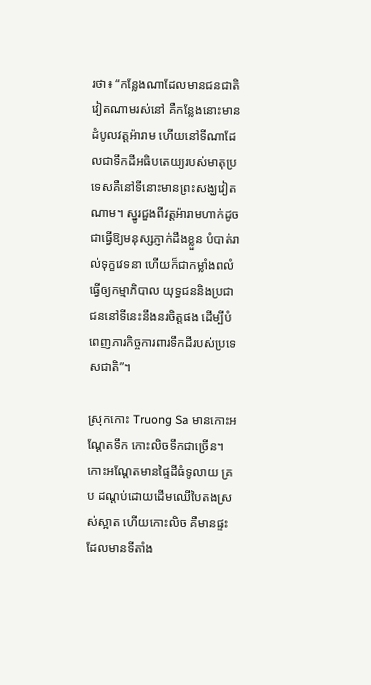រថា៖ “កន្លែងណាដែលមានជនជាតិវៀតណាមរស់នៅ គឺកន្លែងនោះមានដំបូលវត្តអ៉ារាម ហើយនៅទីណាដែលជាទឹកដីអធិបតេយ្យរបស់មាតុប្រទេសគឺនៅទីនោះមានព្រះសង្ឃវៀតណាម។ ស្នូរជួងពីវត្តអ៉ារាមហាក់ដូចជាធ្វើឱ្យមនុស្សភ្ញាក់ដឹងខ្លួន បំបាត់រាល់ទុក្ខវេទនា ហើយក៏ជាកម្លាំងពលំធ្វើឲ្យកម្មាភិបាល យុទ្ធជននិងប្រជាជននៅទីនេះនឹងនរចិត្តផង ដើម្បីបំពេញភារកិច្ចការពារទឹកដីរបស់ប្រទេសជាតិ”។

ស្រុកកោះ Truong Sa មានកោះអណ្តែតទឹក កោះលិចទឹកជាច្រើន។ កោះអណ្តែតមានផ្ទៃដីធំទូលាយ គ្រប ដណ្តប់ដោយដើមឈើបៃតងស្រស់ស្អាត ហើយកោះលិច គឺមានផ្ទះដែលមានទីតាំង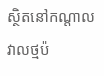ស្ថិតនៅកណ្តាលវាលថ្មប៉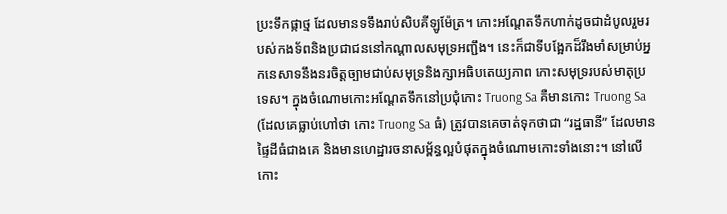ប្រះទឹកផ្កាថ្ម ដែលមានទទឹងរាប់សិបគីឡូម៉ែត្រ។ កោះអណ្តែតទឹកហាក់ដូចជាដំបូលរួមរបស់កងទ័ពនិងប្រជាជននៅកណ្តាលសមុទ្រអញ្ជឹង។ នេះក៏ជាទីបង្អែកដ៏រឹងមាំសម្រាប់អ្នកនេសាទនឹងនរចិត្តច្បាមជាប់សមុទ្រនិងក្សាអធិបតេយ្យភាព កោះសមុទ្ររបស់មាតុប្រទេស។ ក្នុងចំណោមកោះអណ្តែតទឹកនៅប្រជុំកោះ Truong Sa គឺមានកោះ Truong Sa (ដែលគេធ្លាប់ហៅថា កោះ Truong Sa ធំ) ត្រូវបានគេចាត់ទុកថាជា “រដ្ឋធានី” ដែលមានផ្ទៃដីធំជាងគេ និងមានហេដ្ឋារចនាសម្ព័ន្ធល្អបំផុតក្នុងចំណោមកោះទាំងនោះ។ នៅលើកោះ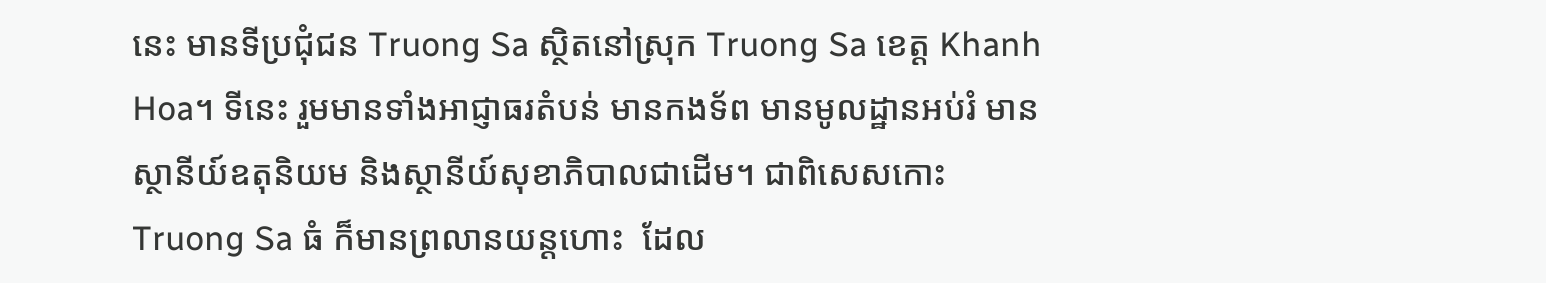នេះ មានទីប្រជុំជន Truong Sa ស្ថិតនៅស្រុក Truong Sa ខេត្ត Khanh Hoa។ ទីនេះ រួមមានទាំងអាជ្ញាធរតំបន់ មានកងទ័ព មានមូលដ្ឋានអប់រំ មានស្ថានីយ៍ឧតុនិយម និងស្ថានីយ៍សុខាភិបាលជាដើម។ ជាពិសេសកោះ Truong Sa ធំ ក៏មានព្រលានយន្តហោះ  ដែល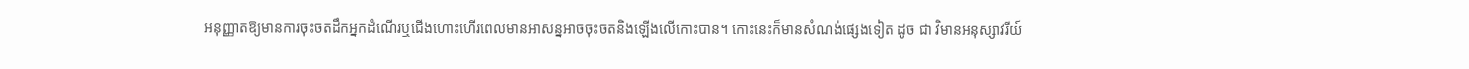អនុញ្ញាតឱ្យមានការចុះចតដឹកអ្នកដំណើរឬជើងហោះហើរពេលមានអាសន្នអាចចុះចតនិងឡើងលើកោះបាន។ កោះនេះក៏មានសំណង់ផ្សេងទៀត ដូច ជា វិមានអនុស្សាវរីយ៍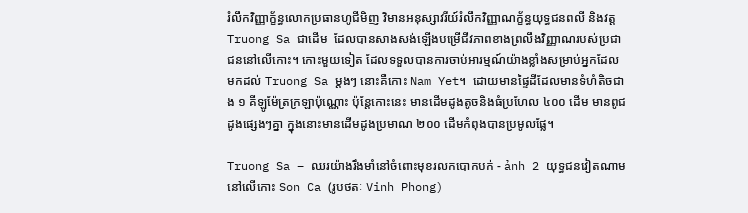រំលឹកវិញ្ញាក្ខ័ន្ធលោកប្រធានហូជីមិញ វិមានអនុស្សាវរីយ៍រំលឹកវិញ្ញាណក្ខ័ន្ធយុទ្ធជនពលី និងវត្ត Truong Sa ជាដើម  ដែលបានសាងសង់ឡើងបម្រើជីវភាពខាងព្រលឹងវិញ្ញាណរបស់ប្រជាជននៅលើកោះ។ កោះមួយទៀត ដែលទទួលបានការចាប់អារម្មណ៍យ៉ាងខ្លាំងសម្រាប់អ្នកដែលមកដល់ Truong Sa ម្តងៗ នោះគឺកោះ Nam Yet។  ដោយមានផ្ទៃដីដែលមានទំហំតិចជាង ១ គីឡូម៉ែត្រក្រឡាប៉ុណ្ណោះ ប៉ុន្តែកោះនេះ មានដើមដូងតូចនិងធំប្រហែល ៤០០ ដើម មានពូជដូងផ្សេងៗគ្នា ក្នុងនោះមានដើមដូងប្រមាណ ២០០ ដើមកំពុងបានប្រមូលផ្លែ។

Truong Sa – ឈរយ៉ាងរឹងមាំនៅចំពោះមុខរលកបោកបក់ - ảnh 2 យុទ្ធជនវៀតណាមនៅលើកោះ Son Ca (រូបថតៈ Vinh Phong)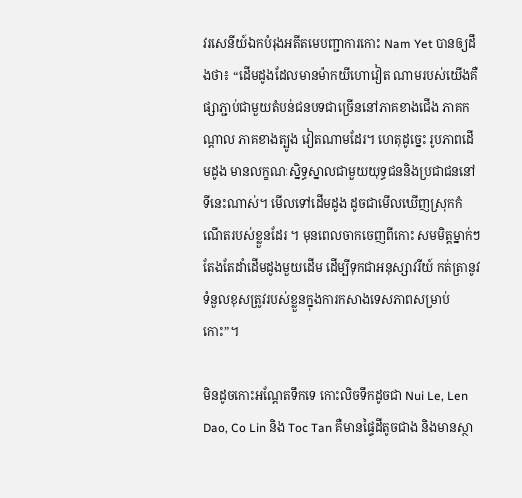វរសេនីយ៍ឯកបំរុងអតីតមេបញ្ជាការកោះ Nam Yet បានឲ្យដឹងថា៖ “ដើមដូងដែលមានម៉ាកយីហោវៀត ណាមរបស់យើងគឺផ្សាភ្ជាប់ជាមួយតំបន់ជនបទជាច្រើននៅភាគខាងជើង ភាគកណ្តាល ភាគខាងត្បូង វៀតណាមដែរ។ ហេតុដូច្នេះ រូបភាពដើមដូង មានលក្ខណៈស្និទ្ធស្នាលជាមួយយុទ្ធជននិងប្រជាជននៅទីនេះណាស់។ មើលទៅដើមដូង ដូចជាមើលឃើញស្រុកកំណើតរបស់ខ្លួនដែរ ។ មុនពេលចាកចេញពីកោះ សមមិត្តម្នាក់ៗ តែងតែដាំដើមដូងមួយដើម ដើម្បីទុកជាអនុស្សាវរីយ៍ កត់ត្រានូវទំនួលខុសត្រូវរបស់ខ្លួនក្នុងការកសាងទេសភាពសម្រាប់ កោះ”។

មិនដូចកោះអណ្តែតទឹកទេ កោះលិចទឹកដូចជា Nui Le, Len Dao, Co Lin និង Toc Tan គឺមានផ្ទៃដីតូចជាង និងមានស្ថា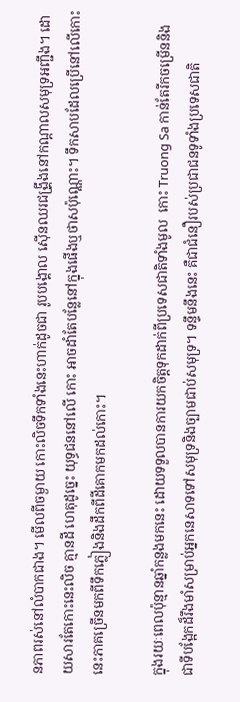នភាពរស់នៅលំបាកជាង។ មើលពីចម្ងាយ កោះលិចទឹកទាំងនេះហាក់ដូចជា រូបបង្គោល ស៊ើនឈរជង្រឹ្គងនៅកណ្តាលសមុទ្រអញ្ជឹង។ ដោយសារតែកោះនេះលិច គ្មានដី ហេតុដូច្នេះ យុទ្ធជននៅលើ កោះ អាចដាំតែបន្លែនៅក្នុងផើងឬថាសប៉ុណ្ណោះ។ ទឹកសាបដែលប្រើនៅលើកោះនេះភាគច្រើនមកពីទឹកភ្លៀងនិងដឹកពីដីគោកមកដល់កោះ។

ក្នុងរយៈពេលប៉ុន្មានឆ្នាំកន្លងមកនេះ ដោយទទួលបានការយកចិត្តទុកដាក់ពីប្រទេសជាតិទាំងមូល  កោះ Truong Sa កាន់តែរីកចម្រើននិងជាទីបង្អែកដ៏រឹងមាំសម្រាប់អ្នកនេសាទទៅសមុទ្រនិងច្បាមជាប់សមុទ្រ។ ទន្ទឹមនឹងនេះ គឺជាជំនឿរបស់ប្រជាជនទូទាំងប្រទេសជាតិ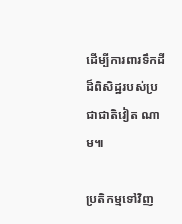ដើម្បីការពារទឹកដីដ៏ពិសិដ្ឋរបស់ប្រជាជាតិវៀត ណាម៕

ប្រតិកម្មទៅវិញ